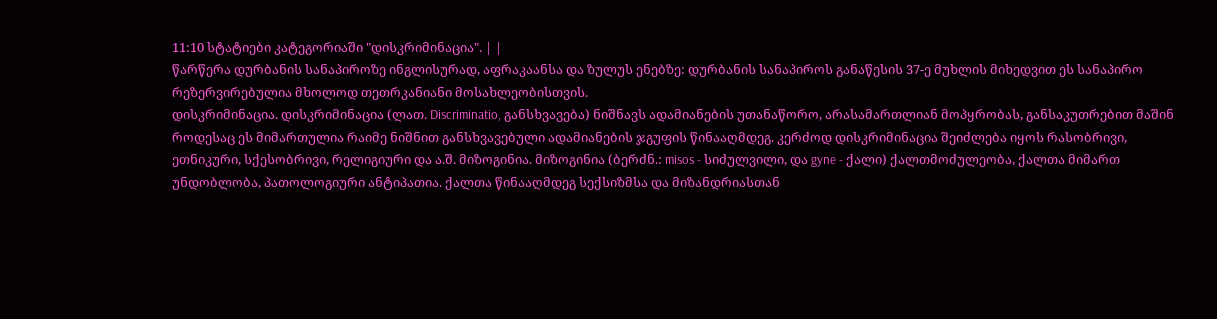11:10 სტატიები კატეგორიაში "დისკრიმინაცია". | |
წარწერა დურბანის სანაპიროზე ინგლისურად, აფრაკაანსა და ზულუს ენებზე: დურბანის სანაპიროს განაწესის 37-ე მუხლის მიხედვით ეს სანაპირო რეზერვირებულია მხოლოდ თეთრკანიანი მოსახლეობისთვის.
დისკრიმინაცია. დისკრიმინაცია (ლათ. Discriminatio, განსხვავება) ნიშნავს ადამიანების უთანაწორო, არასამართლიან მოპყრობას, განსაკუთრებით მაშინ როდესაც ეს მიმართულია რაიმე ნიშნით განსხვავებული ადამიანების ჯგუფის წინააღმდეგ. კერძოდ დისკრიმინაცია შეიძლება იყოს რასობრივი, ეთნიკური, სქესობრივი, რელიგიური და ა.შ. მიზოგინია. მიზოგინია (ბერძნ.: misos - სიძულვილი, და gyne - ქალი) ქალთმოძულეობა, ქალთა მიმართ უნდობლობა, პათოლოგიური ანტიპათია. ქალთა წინააღმდეგ სექსიზმსა და მიზანდრიასთან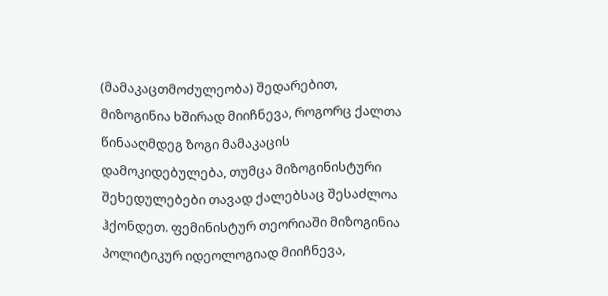(მამაკაცთმოძულეობა) შედარებით, მიზოგინია ხშირად მიიჩნევა, როგორც ქალთა წინააღმდეგ ზოგი მამაკაცის დამოკიდებულება, თუმცა მიზოგინისტური შეხედულებები თავად ქალებსაც შესაძლოა ჰქონდეთ. ფემინისტურ თეორიაში მიზოგინია პოლიტიკურ იდეოლოგიად მიიჩნევა,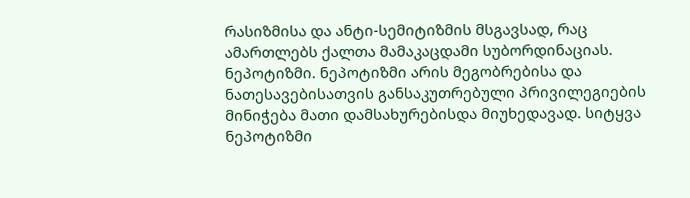რასიზმისა და ანტი-სემიტიზმის მსგავსად, რაც ამართლებს ქალთა მამაკაცდამი სუბორდინაციას. ნეპოტიზმი. ნეპოტიზმი არის მეგობრებისა და ნათესავებისათვის განსაკუთრებული პრივილეგიების მინიჭება მათი დამსახურებისდა მიუხედავად. სიტყვა ნეპოტიზმი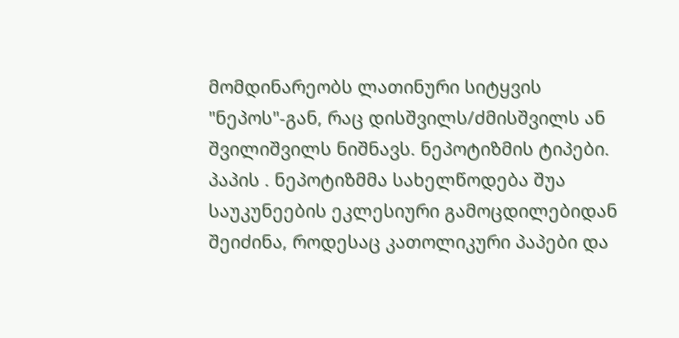მომდინარეობს ლათინური სიტყვის "ნეპოს"-გან, რაც დისშვილს/ძმისშვილს ან შვილიშვილს ნიშნავს. ნეპოტიზმის ტიპები. პაპის . ნეპოტიზმმა სახელწოდება შუა საუკუნეების ეკლესიური გამოცდილებიდან შეიძინა, როდესაც კათოლიკური პაპები და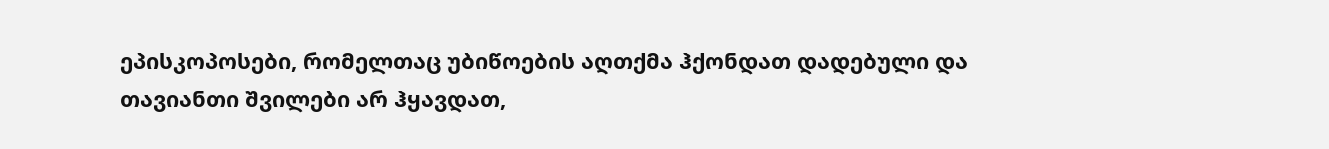ეპისკოპოსები, რომელთაც უბიწოების აღთქმა ჰქონდათ დადებული და თავიანთი შვილები არ ჰყავდათ,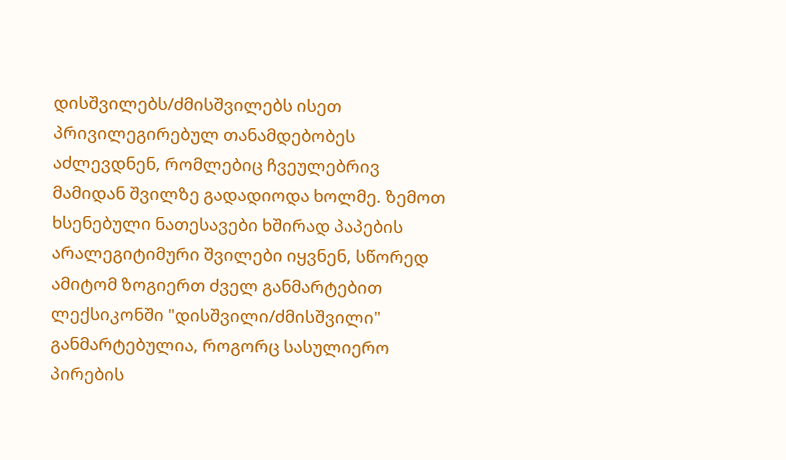დისშვილებს/ძმისშვილებს ისეთ პრივილეგირებულ თანამდებობეს აძლევდნენ, რომლებიც ჩვეულებრივ მამიდან შვილზე გადადიოდა ხოლმე. ზემოთ ხსენებული ნათესავები ხშირად პაპების არალეგიტიმური შვილები იყვნენ, სწორედ ამიტომ ზოგიერთ ძველ განმარტებით ლექსიკონში "დისშვილი/ძმისშვილი" განმარტებულია, როგორც სასულიერო პირების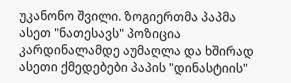უკანონო შვილი. ზოგიერთმა პაპმა ასეთ "ნათესავს" პოზიცია კარდინალამდე აუმაღლა და ხშირად ასეთი ქმედებები პაპის "დინასტიის"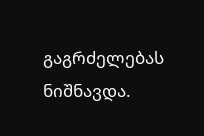გაგრძელებას ნიშნავდა.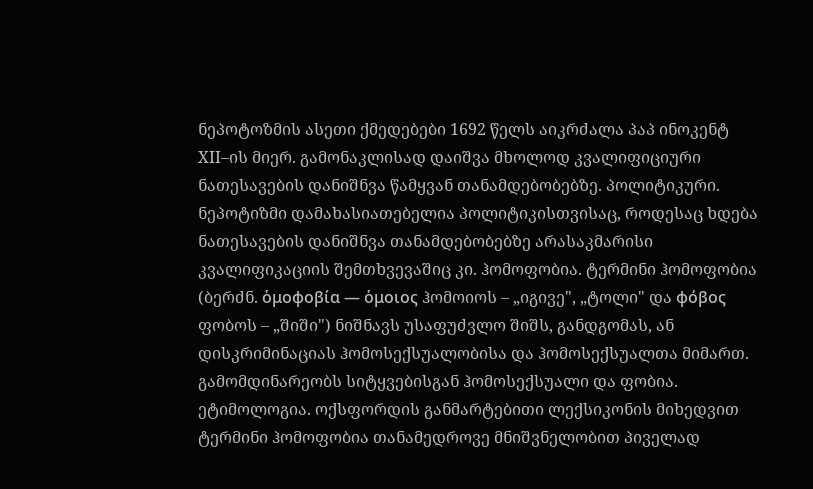ნეპოტოზმის ასეთი ქმედებები 1692 წელს აიკრძალა პაპ ინოკენტ XII–ის მიერ. გამონაკლისად დაიშვა მხოლოდ კვალიფიციური ნათესავების დანიშნვა წამყვან თანამდებობებზე. პოლიტიკური. ნეპოტიზმი დამახასიათებელია პოლიტიკისთვისაც, როდესაც ხდება ნათესავების დანიშნვა თანამდებობებზე არასაკმარისი კვალიფიკაციის შემთხვევაშიც კი. ჰომოფობია. ტერმინი ჰომოფობია (ბერძნ. ὁμοφοβία — ὁμοιος ჰომოიოს – „იგივე", „ტოლი" და φόβος ფობოს – „შიში") ნიშნავს უსაფუძვლო შიშს, განდგომას, ან დისკრიმინაციას ჰომოსექსუალობისა და ჰომოსექსუალთა მიმართ. გამომდინარეობს სიტყვებისგან ჰომოსექსუალი და ფობია. ეტიმოლოგია. ოქსფორდის განმარტებითი ლექსიკონის მიხედვით ტერმინი ჰომოფობია თანამედროვე მნიშვნელობით პიველად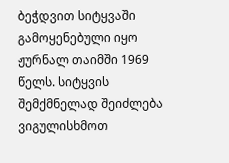ბეჭდვით სიტყვაში გამოყენებული იყო ჟურნალ თაიმში 1969 წელს. სიტყვის შემქმნელად შეიძლება ვიგულისხმოთ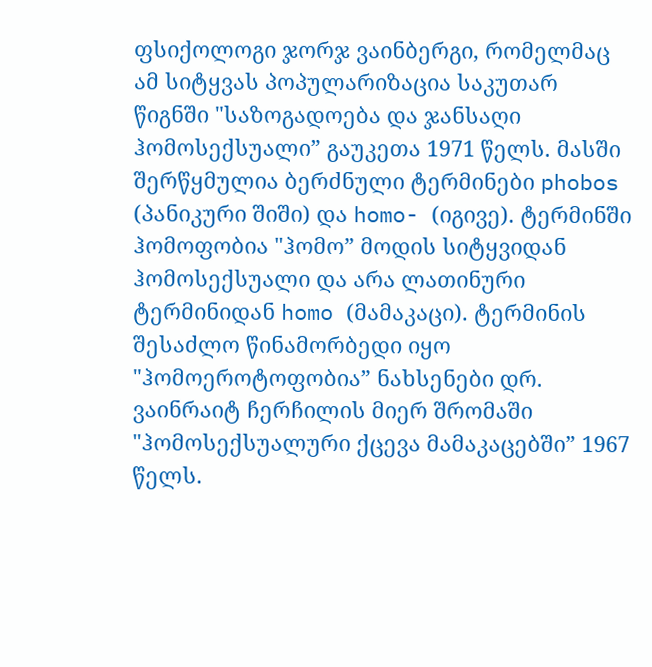ფსიქოლოგი ჯორჯ ვაინბერგი, რომელმაც ამ სიტყვას პოპულარიზაცია საკუთარ წიგნში "საზოგადოება და ჯანსაღი ჰომოსექსუალი” გაუკეთა 1971 წელს. მასში შერწყმულია ბერძნული ტერმინები phobos (პანიკური შიში) და homo- (იგივე). ტერმინში ჰომოფობია "ჰომო” მოდის სიტყვიდან ჰომოსექსუალი და არა ლათინური ტერმინიდან homo (მამაკაცი). ტერმინის შესაძლო წინამორბედი იყო "ჰომოეროტოფობია” ნახსენები დრ. ვაინრაიტ ჩერჩილის მიერ შრომაში "ჰომოსექსუალური ქცევა მამაკაცებში” 1967 წელს.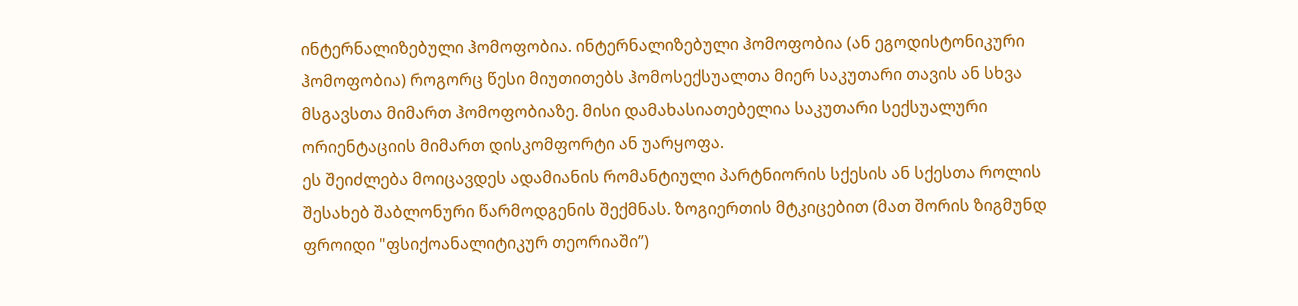ინტერნალიზებული ჰომოფობია. ინტერნალიზებული ჰომოფობია (ან ეგოდისტონიკური ჰომოფობია) როგორც წესი მიუთითებს ჰომოსექსუალთა მიერ საკუთარი თავის ან სხვა მსგავსთა მიმართ ჰომოფობიაზე. მისი დამახასიათებელია საკუთარი სექსუალური ორიენტაციის მიმართ დისკომფორტი ან უარყოფა.
ეს შეიძლება მოიცავდეს ადამიანის რომანტიული პარტნიორის სქესის ან სქესთა როლის შესახებ შაბლონური წარმოდგენის შექმნას. ზოგიერთის მტკიცებით (მათ შორის ზიგმუნდ ფროიდი "ფსიქოანალიტიკურ თეორიაში”)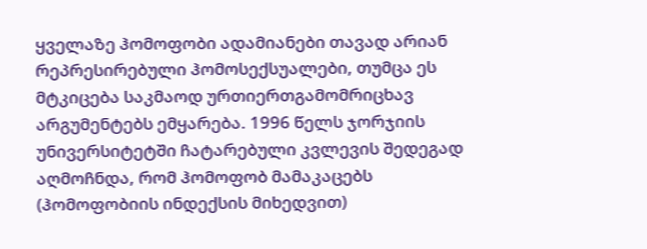ყველაზე ჰომოფობი ადამიანები თავად არიან რეპრესირებული ჰომოსექსუალები, თუმცა ეს მტკიცება საკმაოდ ურთიერთგამომრიცხავ არგუმენტებს ემყარება. 1996 წელს ჯორჯიის უნივერსიტეტში ჩატარებული კვლევის შედეგად აღმოჩნდა, რომ ჰომოფობ მამაკაცებს (ჰომოფობიის ინდექსის მიხედვით)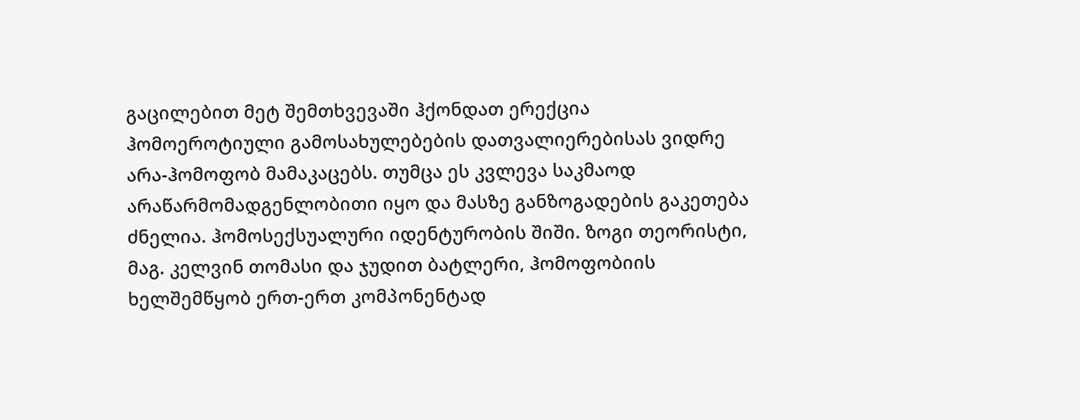გაცილებით მეტ შემთხვევაში ჰქონდათ ერექცია ჰომოეროტიული გამოსახულებების დათვალიერებისას ვიდრე არა-ჰომოფობ მამაკაცებს. თუმცა ეს კვლევა საკმაოდ არაწარმომადგენლობითი იყო და მასზე განზოგადების გაკეთება ძნელია. ჰომოსექსუალური იდენტურობის შიში. ზოგი თეორისტი, მაგ. კელვინ თომასი და ჯუდით ბატლერი, ჰომოფობიის ხელშემწყობ ერთ-ერთ კომპონენტად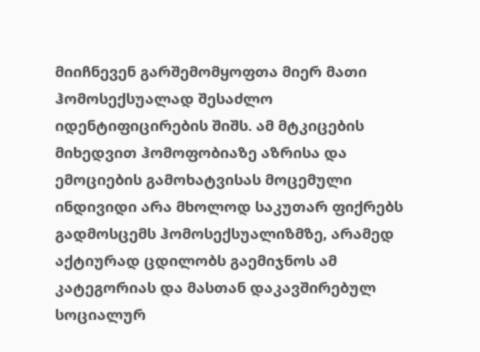მიიჩნევენ გარშემომყოფთა მიერ მათი ჰომოსექსუალად შესაძლო იდენტიფიცირების შიშს. ამ მტკიცების მიხედვით ჰომოფობიაზე აზრისა და ემოციების გამოხატვისას მოცემული ინდივიდი არა მხოლოდ საკუთარ ფიქრებს გადმოსცემს ჰომოსექსუალიზმზე, არამედ აქტიურად ცდილობს გაემიჯნოს ამ კატეგორიას და მასთან დაკავშირებულ სოციალურ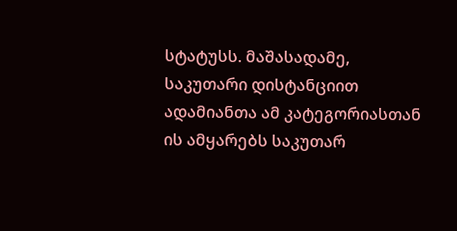სტატუსს. მაშასადამე, საკუთარი დისტანციით ადამიანთა ამ კატეგორიასთან ის ამყარებს საკუთარ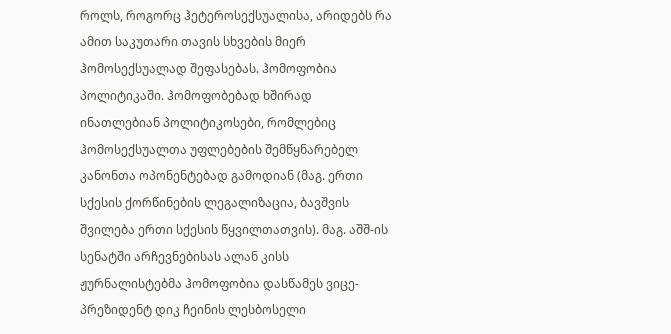როლს, როგორც ჰეტეროსექსუალისა, არიდებს რა ამით საკუთარი თავის სხვების მიერ ჰომოსექსუალად შეფასებას. ჰომოფობია პოლიტიკაში. ჰომოფობებად ხშირად ინათლებიან პოლიტიკოსები, რომლებიც ჰომოსექსუალთა უფლებების შემწყნარებელ კანონთა ოპონენტებად გამოდიან (მაგ. ერთი სქესის ქორწინების ლეგალიზაცია, ბავშვის შვილება ერთი სქესის წყვილთათვის). მაგ. აშშ-ის სენატში არჩევნებისას ალან კისს ჟურნალისტებმა ჰომოფობია დასწამეს ვიცე-პრეზიდენტ დიკ ჩეინის ლესბოსელი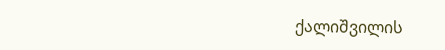ქალიშვილის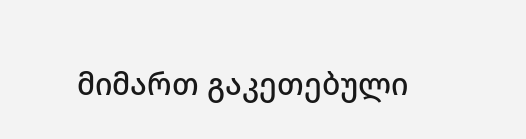მიმართ გაკეთებული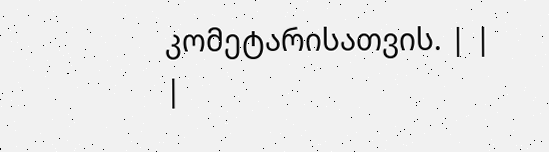კომეტარისათვის. | |
|